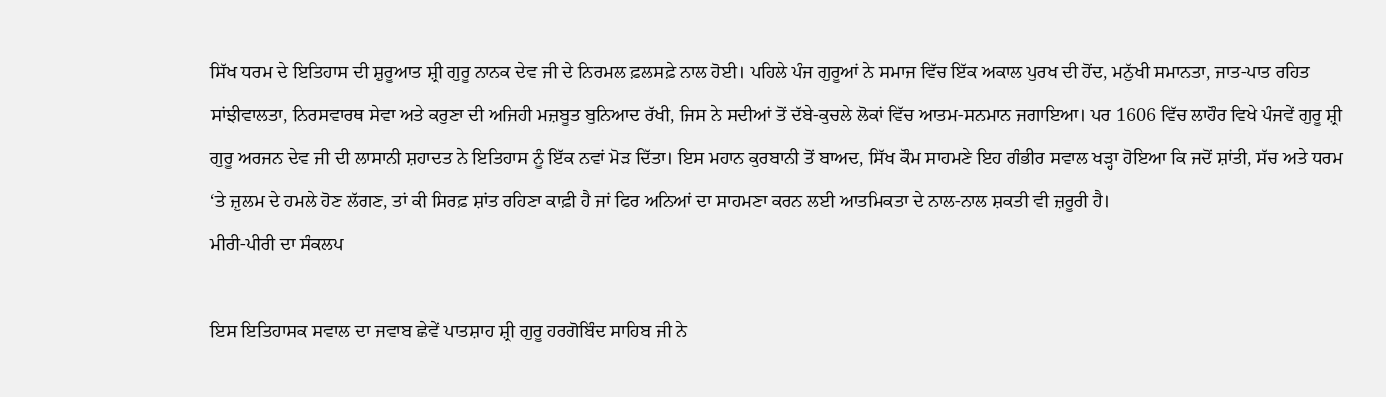ਸਿੱਖ ਧਰਮ ਦੇ ਇਤਿਹਾਸ ਦੀ ਸ਼ੁਰੂਆਤ ਸ਼੍ਰੀ ਗੁਰੂ ਨਾਨਕ ਦੇਵ ਜੀ ਦੇ ਨਿਰਮਲ ਫ਼ਲਸਫ਼ੇ ਨਾਲ ਹੋਈ। ਪਹਿਲੇ ਪੰਜ ਗੁਰੂਆਂ ਨੇ ਸਮਾਜ ਵਿੱਚ ਇੱਕ ਅਕਾਲ ਪੁਰਖ ਦੀ ਹੋਂਦ, ਮਨੁੱਖੀ ਸਮਾਨਤਾ, ਜਾਤ-ਪਾਤ ਰਹਿਤ ਸਾਂਝੀਵਾਲਤਾ, ਨਿਰਸਵਾਰਥ ਸੇਵਾ ਅਤੇ ਕਰੁਣਾ ਦੀ ਅਜਿਹੀ ਮਜ਼ਬੂਤ ਬੁਨਿਆਦ ਰੱਖੀ, ਜਿਸ ਨੇ ਸਦੀਆਂ ਤੋਂ ਦੱਬੇ-ਕੁਚਲੇ ਲੋਕਾਂ ਵਿੱਚ ਆਤਮ-ਸਨਮਾਨ ਜਗਾਇਆ। ਪਰ 1606 ਵਿੱਚ ਲਾਹੌਰ ਵਿਖੇ ਪੰਜਵੇਂ ਗੁਰੂ ਸ਼੍ਰੀ ਗੁਰੂ ਅਰਜਨ ਦੇਵ ਜੀ ਦੀ ਲਾਸਾਨੀ ਸ਼ਹਾਦਤ ਨੇ ਇਤਿਹਾਸ ਨੂੰ ਇੱਕ ਨਵਾਂ ਮੋੜ ਦਿੱਤਾ। ਇਸ ਮਹਾਨ ਕੁਰਬਾਨੀ ਤੋਂ ਬਾਅਦ, ਸਿੱਖ ਕੌਮ ਸਾਹਮਣੇ ਇਹ ਗੰਭੀਰ ਸਵਾਲ ਖੜ੍ਹਾ ਹੋਇਆ ਕਿ ਜਦੋਂ ਸ਼ਾਂਤੀ, ਸੱਚ ਅਤੇ ਧਰਮ ‘ਤੇ ਜ਼ੁਲਮ ਦੇ ਹਮਲੇ ਹੋਣ ਲੱਗਣ, ਤਾਂ ਕੀ ਸਿਰਫ਼ ਸ਼ਾਂਤ ਰਹਿਣਾ ਕਾਫ਼ੀ ਹੈ ਜਾਂ ਫਿਰ ਅਨਿਆਂ ਦਾ ਸਾਹਮਣਾ ਕਰਨ ਲਈ ਆਤਮਿਕਤਾ ਦੇ ਨਾਲ-ਨਾਲ ਸ਼ਕਤੀ ਵੀ ਜ਼ਰੂਰੀ ਹੈ।
ਮੀਰੀ-ਪੀਰੀ ਦਾ ਸੰਕਲਪ

ਇਸ ਇਤਿਹਾਸਕ ਸਵਾਲ ਦਾ ਜਵਾਬ ਛੇਵੇਂ ਪਾਤਸ਼ਾਹ ਸ਼੍ਰੀ ਗੁਰੂ ਹਰਗੋਬਿੰਦ ਸਾਹਿਬ ਜੀ ਨੇ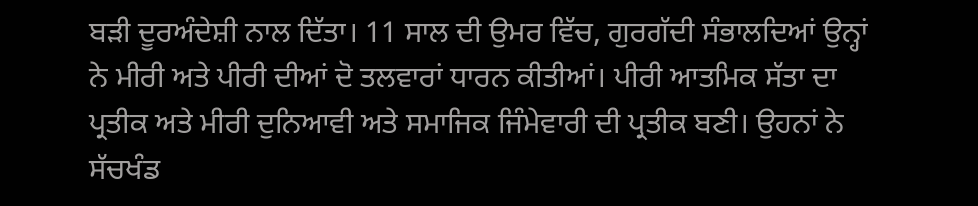ਬੜੀ ਦੂਰਅੰਦੇਸ਼ੀ ਨਾਲ ਦਿੱਤਾ। 11 ਸਾਲ ਦੀ ਉਮਰ ਵਿੱਚ, ਗੁਰਗੱਦੀ ਸੰਭਾਲਦਿਆਂ ਉਨ੍ਹਾਂ ਨੇ ਮੀਰੀ ਅਤੇ ਪੀਰੀ ਦੀਆਂ ਦੋ ਤਲਵਾਰਾਂ ਧਾਰਨ ਕੀਤੀਆਂ। ਪੀਰੀ ਆਤਮਿਕ ਸੱਤਾ ਦਾ ਪ੍ਰਤੀਕ ਅਤੇ ਮੀਰੀ ਦੁਨਿਆਵੀ ਅਤੇ ਸਮਾਜਿਕ ਜਿੰਮੇਵਾਰੀ ਦੀ ਪ੍ਰਤੀਕ ਬਣੀ। ਉਹਨਾਂ ਨੇ ਸੱਚਖੰਡ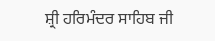ਸ਼੍ਰੀ ਹਰਿਮੰਦਰ ਸਾਹਿਬ ਜੀ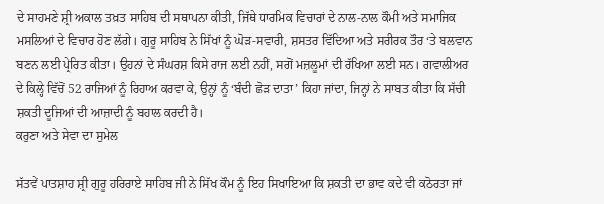ਦੇ ਸਾਹਮਣੇ ਸ਼੍ਰੀ ਅਕਾਲ ਤਖ਼ਤ ਸਾਹਿਬ ਦੀ ਸਥਾਪਨਾ ਕੀਤੀ, ਜਿੱਥੇ ਧਾਰਮਿਕ ਵਿਚਾਰਾਂ ਦੇ ਨਾਲ-ਨਾਲ ਕੌਮੀ ਅਤੇ ਸਮਾਜਿਕ ਮਸਲਿਆਂ ਦੇ ਵਿਚਾਰ ਹੋਣ ਲੱਗੇ। ਗੁਰੂ ਸਾਹਿਬ ਨੇ ਸਿੱਖਾਂ ਨੂੰ ਘੋੜ-ਸਵਾਰੀ, ਸ਼ਸਤਰ ਵਿੱਦਿਆ ਅਤੇ ਸਰੀਰਕ ਤੌਰ ‘ਤੇ ਬਲਵਾਨ ਬਣਨ ਲਈ ਪ੍ਰੇਰਿਤ ਕੀਤਾ। ਉਹਨਾਂ ਦੇ ਸੰਘਰਸ਼ ਕਿਸੇ ਰਾਜ ਲਈ ਨਹੀਂ, ਸਗੋਂ ਮਜ਼ਲੂਮਾਂ ਦੀ ਰੱਖਿਆ ਲਈ ਸਨ। ਗਵਾਲੀਅਰ ਦੇ ਕਿਲ੍ਹੇ ਵਿੱਚੋਂ 52 ਰਾਜਿਆਂ ਨੂੰ ਰਿਹਾਅ ਕਰਵਾ ਕੇ, ਉਨ੍ਹਾਂ ਨੂੰ ‘ਬੰਦੀ ਛੋੜ ਦਾਤਾ’ ਕਿਹਾ ਜਾਂਦਾ, ਜਿਨ੍ਹਾਂ ਨੇ ਸਾਬਤ ਕੀਤਾ ਕਿ ਸੱਚੀ ਸ਼ਕਤੀ ਦੂਜਿਆਂ ਦੀ ਆਜ਼ਾਦੀ ਨੂੰ ਬਹਾਲ ਕਰਦੀ ਹੈ।
ਕਰੁਣਾ ਅਤੇ ਸੇਵਾ ਦਾ ਸੁਮੇਲ

ਸੱਤਵੇਂ ਪਾਤਸ਼ਾਹ ਸ਼੍ਰੀ ਗੁਰੂ ਹਰਿਰਾਏ ਸਾਹਿਬ ਜੀ ਨੇ ਸਿੱਖ ਕੌਮ ਨੂੰ ਇਹ ਸਿਖਾਇਆ ਕਿ ਸ਼ਕਤੀ ਦਾ ਭਾਵ ਕਦੇ ਵੀ ਕਠੋਰਤਾ ਜਾਂ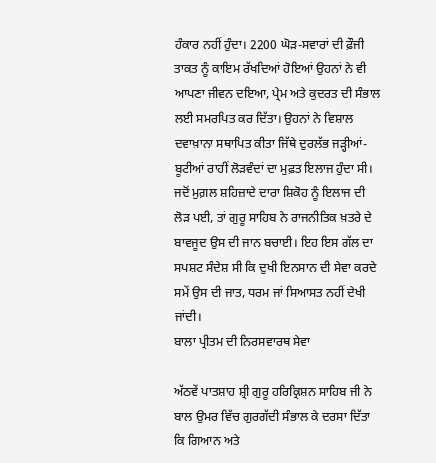ਹੰਕਾਰ ਨਹੀਂ ਹੁੰਦਾ। 2200 ਘੋੜ-ਸਵਾਰਾਂ ਦੀ ਫ਼ੌਜੀ ਤਾਕਤ ਨੂੰ ਕਾਇਮ ਰੱਖਦਿਆਂ ਹੋਇਆਂ ਉਹਨਾਂ ਨੇ ਵੀ ਆਪਣਾ ਜੀਵਨ ਦਇਆ, ਪ੍ਰੇਮ ਅਤੇ ਕੁਦਰਤ ਦੀ ਸੰਭਾਲ ਲਈ ਸਮਰਪਿਤ ਕਰ ਦਿੱਤਾ। ਉਹਨਾਂ ਨੇ ਵਿਸ਼ਾਲ ਦਵਾਖ਼ਾਨਾ ਸਥਾਪਿਤ ਕੀਤਾ ਜਿੱਥੇ ਦੁਰਲੱਭ ਜੜ੍ਹੀਆਂ-ਬੂਟੀਆਂ ਰਾਹੀਂ ਲੋੜਵੰਦਾਂ ਦਾ ਮੁਫ਼ਤ ਇਲਾਜ ਹੁੰਦਾ ਸੀ। ਜਦੋਂ ਮੁਗ਼ਲ ਸ਼ਹਿਜ਼ਾਦੇ ਦਾਰਾ ਸ਼ਿਕੋਹ ਨੂੰ ਇਲਾਜ ਦੀ ਲੋੜ ਪਈ, ਤਾਂ ਗੁਰੂ ਸਾਹਿਬ ਨੇ ਰਾਜਨੀਤਿਕ ਖ਼ਤਰੇ ਦੇ ਬਾਵਜੂਦ ਉਸ ਦੀ ਜਾਨ ਬਚਾਈ। ਇਹ ਇਸ ਗੱਲ ਦਾ ਸਪਸ਼ਟ ਸੰਦੇਸ਼ ਸੀ ਕਿ ਦੁਖੀ ਇਨਸਾਨ ਦੀ ਸੇਵਾ ਕਰਦੇ ਸਮੇਂ ਉਸ ਦੀ ਜਾਤ, ਧਰਮ ਜਾਂ ਸਿਆਸਤ ਨਹੀਂ ਦੇਖੀ ਜਾਂਦੀ।
ਬਾਲਾ ਪ੍ਰੀਤਮ ਦੀ ਨਿਰਸਵਾਰਥ ਸੇਵਾ

ਅੱਠਵੇਂ ਪਾਤਸ਼ਾਹ ਸ਼੍ਰੀ ਗੁਰੂ ਹਰਿਕ੍ਰਿਸ਼ਨ ਸਾਹਿਬ ਜੀ ਨੇ ਬਾਲ ਉਮਰ ਵਿੱਚ ਗੁਰਗੱਦੀ ਸੰਭਾਲ ਕੇ ਦਰਸਾ ਦਿੱਤਾ ਕਿ ਗਿਆਨ ਅਤੇ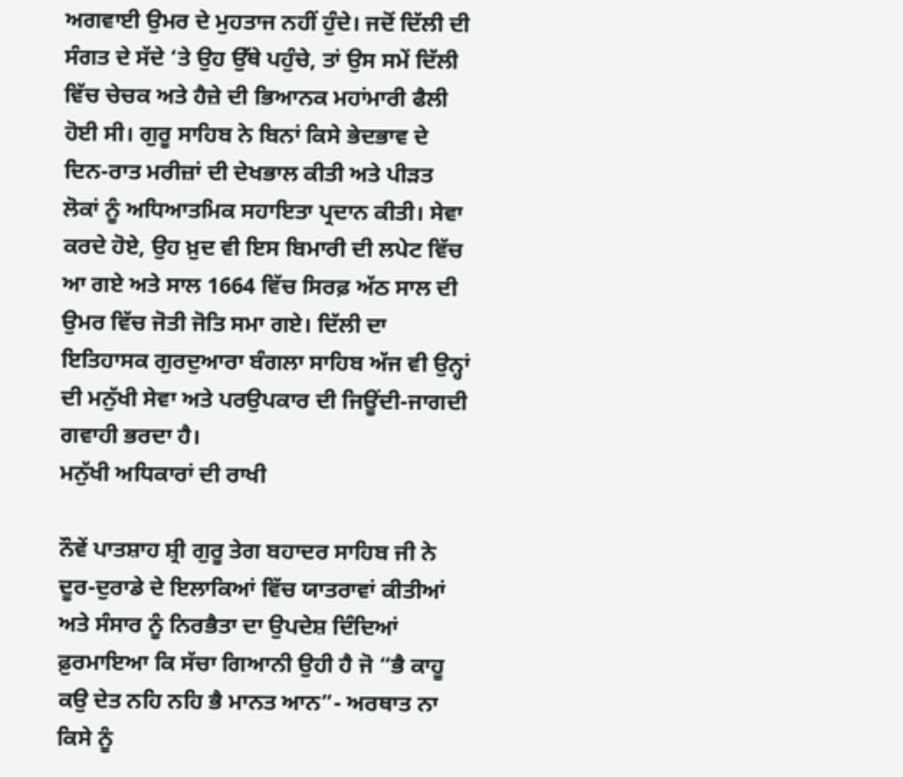ਅਗਵਾਈ ਉਮਰ ਦੇ ਮੁਹਤਾਜ ਨਹੀਂ ਹੁੰਦੇ। ਜਦੋਂ ਦਿੱਲੀ ਦੀ ਸੰਗਤ ਦੇ ਸੱਦੇ ‘ਤੇ ਉਹ ਉੱਥੇ ਪਹੁੰਚੇ, ਤਾਂ ਉਸ ਸਮੇਂ ਦਿੱਲੀ ਵਿੱਚ ਚੇਚਕ ਅਤੇ ਹੈਜ਼ੇ ਦੀ ਭਿਆਨਕ ਮਹਾਂਮਾਰੀ ਫੈਲੀ ਹੋਈ ਸੀ। ਗੁਰੂ ਸਾਹਿਬ ਨੇ ਬਿਨਾਂ ਕਿਸੇ ਭੇਦਭਾਵ ਦੇ ਦਿਨ-ਰਾਤ ਮਰੀਜ਼ਾਂ ਦੀ ਦੇਖਭਾਲ ਕੀਤੀ ਅਤੇ ਪੀੜਤ ਲੋਕਾਂ ਨੂੰ ਅਧਿਆਤਮਿਕ ਸਹਾਇਤਾ ਪ੍ਰਦਾਨ ਕੀਤੀ। ਸੇਵਾ ਕਰਦੇ ਹੋਏ, ਉਹ ਖ਼ੁਦ ਵੀ ਇਸ ਬਿਮਾਰੀ ਦੀ ਲਪੇਟ ਵਿੱਚ ਆ ਗਏ ਅਤੇ ਸਾਲ 1664 ਵਿੱਚ ਸਿਰਫ਼ ਅੱਠ ਸਾਲ ਦੀ ਉਮਰ ਵਿੱਚ ਜੋਤੀ ਜੋਤਿ ਸਮਾ ਗਏ। ਦਿੱਲੀ ਦਾ ਇਤਿਹਾਸਕ ਗੁਰਦੁਆਰਾ ਬੰਗਲਾ ਸਾਹਿਬ ਅੱਜ ਵੀ ਉਨ੍ਹਾਂ ਦੀ ਮਨੁੱਖੀ ਸੇਵਾ ਅਤੇ ਪਰਉਪਕਾਰ ਦੀ ਜਿਊਂਦੀ-ਜਾਗਦੀ ਗਵਾਹੀ ਭਰਦਾ ਹੈ।
ਮਨੁੱਖੀ ਅਧਿਕਾਰਾਂ ਦੀ ਰਾਖੀ

ਨੌਵੇਂ ਪਾਤਸ਼ਾਹ ਸ਼੍ਰੀ ਗੁਰੂ ਤੇਗ ਬਹਾਦਰ ਸਾਹਿਬ ਜੀ ਨੇ ਦੂਰ-ਦੁਰਾਡੇ ਦੇ ਇਲਾਕਿਆਂ ਵਿੱਚ ਯਾਤਰਾਵਾਂ ਕੀਤੀਆਂ ਅਤੇ ਸੰਸਾਰ ਨੂੰ ਨਿਰਭੈਤਾ ਦਾ ਉਪਦੇਸ਼ ਦਿੰਦਿਆਂ ਫ਼ੁਰਮਾਇਆ ਕਿ ਸੱਚਾ ਗਿਆਨੀ ਉਹੀ ਹੈ ਜੋ “ਭੈ ਕਾਹੂ ਕਉ ਦੇਤ ਨਹਿ ਨਹਿ ਭੈ ਮਾਨਤ ਆਨ”- ਅਰਥਾਤ ਨਾ ਕਿਸੇ ਨੂੰ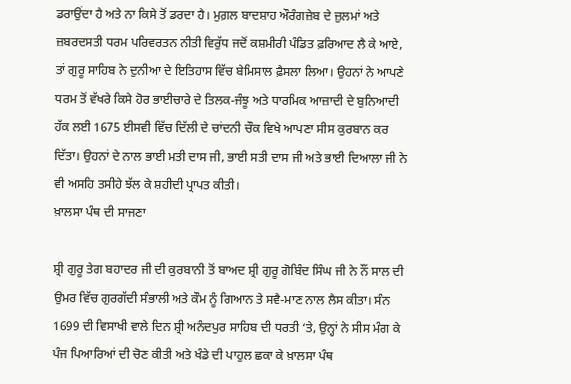ਡਰਾਉਂਦਾ ਹੈ ਅਤੇ ਨਾ ਕਿਸੇ ਤੋਂ ਡਰਦਾ ਹੈ। ਮੁਗ਼ਲ ਬਾਦਸ਼ਾਹ ਔਰੰਗਜ਼ੇਬ ਦੇ ਜ਼ੁਲਮਾਂ ਅਤੇ ਜ਼ਬਰਦਸਤੀ ਧਰਮ ਪਰਿਵਰਤਨ ਨੀਤੀ ਵਿਰੁੱਧ ਜਦੋਂ ਕਸ਼ਮੀਰੀ ਪੰਡਿਤ ਫ਼ਰਿਆਦ ਲੈ ਕੇ ਆਏ, ਤਾਂ ਗੁਰੂ ਸਾਹਿਬ ਨੇ ਦੁਨੀਆ ਦੇ ਇਤਿਹਾਸ ਵਿੱਚ ਬੇਮਿਸਾਲ ਫ਼ੈਸਲਾ ਲਿਆ। ਉਹਨਾਂ ਨੇ ਆਪਣੇ ਧਰਮ ਤੋਂ ਵੱਖਰੇ ਕਿਸੇ ਹੋਰ ਭਾਈਚਾਰੇ ਦੇ ਤਿਲਕ-ਜੰਝੂ ਅਤੇ ਧਾਰਮਿਕ ਆਜ਼ਾਦੀ ਦੇ ਬੁਨਿਆਦੀ ਹੱਕ ਲਈ 1675 ਈਸਵੀ ਵਿੱਚ ਦਿੱਲੀ ਦੇ ਚਾਂਦਨੀ ਚੌਕ ਵਿਖੇ ਆਪਣਾ ਸੀਸ ਕੁਰਬਾਨ ਕਰ ਦਿੱਤਾ। ਉਹਨਾਂ ਦੇ ਨਾਲ ਭਾਈ ਮਤੀ ਦਾਸ ਜੀ, ਭਾਈ ਸਤੀ ਦਾਸ ਜੀ ਅਤੇ ਭਾਈ ਦਿਆਲਾ ਜੀ ਨੇ ਵੀ ਅਸਹਿ ਤਸੀਹੇ ਝੱਲ ਕੇ ਸ਼ਹੀਦੀ ਪ੍ਰਾਪਤ ਕੀਤੀ।
ਖ਼ਾਲਸਾ ਪੰਥ ਦੀ ਸਾਜਣਾ

ਸ਼੍ਰੀ ਗੁਰੂ ਤੇਗ ਬਹਾਦਰ ਜੀ ਦੀ ਕੁਰਬਾਨੀ ਤੋਂ ਬਾਅਦ ਸ਼੍ਰੀ ਗੁਰੂ ਗੋਬਿੰਦ ਸਿੰਘ ਜੀ ਨੇ ਨੌਂ ਸਾਲ ਦੀ ਉਮਰ ਵਿੱਚ ਗੁਰਗੱਦੀ ਸੰਭਾਲੀ ਅਤੇ ਕੌਮ ਨੂੰ ਗਿਆਨ ਤੇ ਸਵੈ-ਮਾਣ ਨਾਲ ਲੈਸ ਕੀਤਾ। ਸੰਨ 1699 ਦੀ ਵਿਸਾਖੀ ਵਾਲੇ ਦਿਨ ਸ਼੍ਰੀ ਅਨੰਦਪੁਰ ਸਾਹਿਬ ਦੀ ਧਰਤੀ ‘ਤੇ, ਉਨ੍ਹਾਂ ਨੇ ਸੀਸ ਮੰਗ ਕੇ ਪੰਜ ਪਿਆਰਿਆਂ ਦੀ ਚੋਣ ਕੀਤੀ ਅਤੇ ਖੰਡੇ ਦੀ ਪਾਹੁਲ ਛਕਾ ਕੇ ਖ਼ਾਲਸਾ ਪੰਥ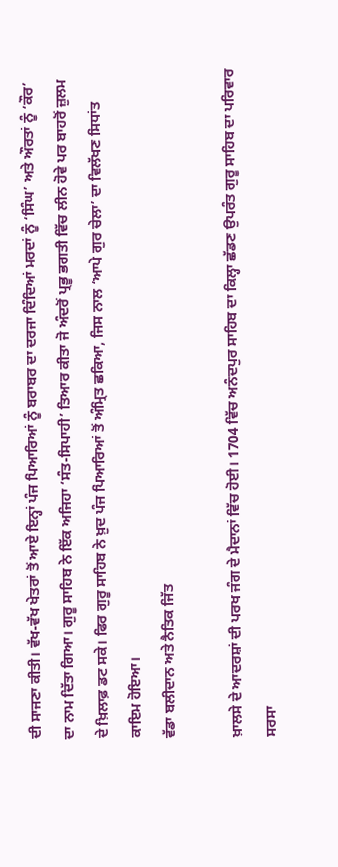ਦੀ ਸਾਜਣਾ ਕੀਤੀ। ਵੱਖ-ਵੱਖ ਖੇਤਰਾਂ ਤੋਂ ਆਏ ਇਨ੍ਹਾਂ ਪੰਜ ਪਿਆਰਿਆਂ ਨੂੰ ਬਰਾਬਰ ਦਾ ਦਰਜਾ ਦਿੰਦਿਆਂ ਮਰਦਾਂ ਨੂੰ ‘ਸਿੰਘ’ ਅਤੇ ਔਰਤਾਂ ਨੂੰ ‘ਕੌਰ’ ਦਾ ਨਾਮ ਦਿੱਤਾ ਗਿਆ। ਗੁਰੂ ਸਾਹਿਬ ਨੇ ਇੱਕ ਅਜਿਹਾ ‘ਸੰਤ-ਸਿਪਾਹੀ’ ਤਿਆਰ ਕੀਤਾ ਜੋ ਅੰਦਰੋਂ ਪ੍ਰਭੂ ਭਗਤੀ ਵਿੱਚ ਲੀਨ ਹੋਵੇ ਪਰ ਬਾਹਰੋਂ ਜ਼ੁਲਮ ਦੇ ਖ਼ਿਲਾਫ਼ ਡਟ ਸਕੇ। ਫਿਰ ਗੁਰੂ ਸਾਹਿਬ ਨੇ ਖ਼ੁਦ ਪੰਜ ਪਿਆਰਿਆਂ ਤੋਂ ਅੰਮ੍ਰਿਤ ਛਕਿਆ, ਜਿਸ ਨਾਲ ‘ਆਪੇ ਗੁਰ ਚੇਲਾ’ ਦਾ ਵਿਲੱਖਣ ਸਿਧਾਂਤ ਕਾਇਮ ਹੋਇਆ।
ਵੱਡਾ ਬਲੀਦਾਨ ਅਤੇ ਨੈਤਿਕ ਜਿੱਤ

ਖ਼ਾਲਸੇ ਦੇ ਆਦਰਸ਼ਾਂ ਦੀ ਪਰਖ ਜੰਗ ਦੇ ਮੈਦਾਨਾਂ ਵਿੱਚ ਹੋਈ। 1704 ਵਿੱਚ ਅਨੰਦਪੁਰ ਸਾਹਿਬ ਦਾ ਕਿਲ੍ਹਾ ਛੱਡਣ ਉਪਰੰਤ ਗੁਰੂ ਸਾਹਿਬ ਦਾ ਪਰਿਵਾਰ ਸਰਸਾ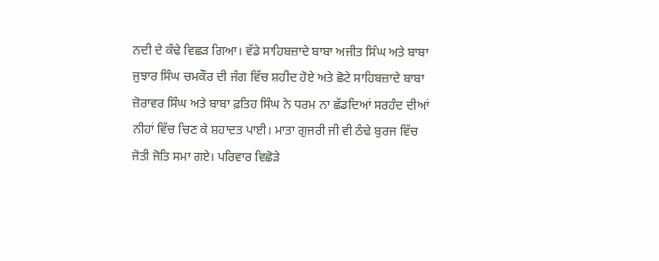ਨਦੀ ਦੇ ਕੰਢੇ ਵਿਛੜ ਗਿਆ। ਵੱਡੇ ਸਾਹਿਬਜ਼ਾਦੇ ਬਾਬਾ ਅਜੀਤ ਸਿੰਘ ਅਤੇ ਬਾਬਾ ਜੁਝਾਰ ਸਿੰਘ ਚਮਕੌਰ ਦੀ ਜੰਗ ਵਿੱਚ ਸ਼ਹੀਦ ਹੋਏ ਅਤੇ ਛੋਟੇ ਸਾਹਿਬਜ਼ਾਦੇ ਬਾਬਾ ਜ਼ੋਰਾਵਰ ਸਿੰਘ ਅਤੇ ਬਾਬਾ ਫ਼ਤਿਹ ਸਿੰਘ ਨੇ ਧਰਮ ਨਾ ਛੱਡਦਿਆਂ ਸਰਹੰਦ ਦੀਆਂ ਨੀਹਾਂ ਵਿੱਚ ਚਿਣ ਕੇ ਸ਼ਹਾਦਤ ਪਾਈ। ਮਾਤਾ ਗੁਜਰੀ ਜੀ ਵੀ ਠੰਢੇ ਬੁਰਜ ਵਿੱਚ ਜੋਤੀ ਜੋਤਿ ਸਮਾ ਗਏ। ਪਰਿਵਾਰ ਵਿਛੋੜੇ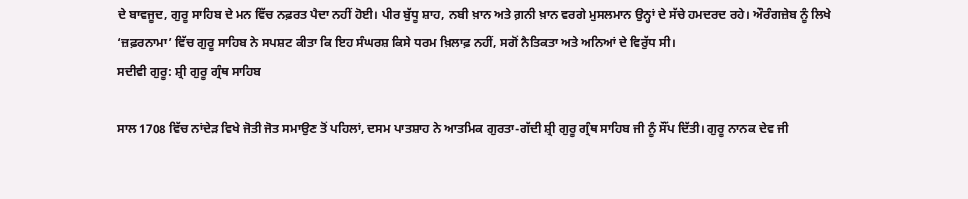ਦੇ ਬਾਵਜੂਦ, ਗੁਰੂ ਸਾਹਿਬ ਦੇ ਮਨ ਵਿੱਚ ਨਫ਼ਰਤ ਪੈਦਾ ਨਹੀਂ ਹੋਈ। ਪੀਰ ਬੁੱਧੂ ਸ਼ਾਹ, ਨਬੀ ਖ਼ਾਨ ਅਤੇ ਗ਼ਨੀ ਖ਼ਾਨ ਵਰਗੇ ਮੁਸਲਮਾਨ ਉਨ੍ਹਾਂ ਦੇ ਸੱਚੇ ਹਮਦਰਦ ਰਹੇ। ਔਰੰਗਜ਼ੇਬ ਨੂੰ ਲਿਖੇ ‘ਜ਼ਫ਼ਰਨਾਮਾ’ ਵਿੱਚ ਗੁਰੂ ਸਾਹਿਬ ਨੇ ਸਪਸ਼ਟ ਕੀਤਾ ਕਿ ਇਹ ਸੰਘਰਸ਼ ਕਿਸੇ ਧਰਮ ਖ਼ਿਲਾਫ਼ ਨਹੀਂ, ਸਗੋਂ ਨੈਤਿਕਤਾ ਅਤੇ ਅਨਿਆਂ ਦੇ ਵਿਰੁੱਧ ਸੀ।
ਸਦੀਵੀ ਗੁਰੂ: ਸ਼੍ਰੀ ਗੁਰੂ ਗ੍ਰੰਥ ਸਾਹਿਬ

ਸਾਲ 1708 ਵਿੱਚ ਨਾਂਦੇੜ ਵਿਖੇ ਜੋਤੀ ਜੋਤ ਸਮਾਉਣ ਤੋਂ ਪਹਿਲਾਂ, ਦਸਮ ਪਾਤਸ਼ਾਹ ਨੇ ਆਤਮਿਕ ਗੁਰਤਾ-ਗੱਦੀ ਸ਼੍ਰੀ ਗੁਰੂ ਗ੍ਰੰਥ ਸਾਹਿਬ ਜੀ ਨੂੰ ਸੌਂਪ ਦਿੱਤੀ। ਗੁਰੂ ਨਾਨਕ ਦੇਵ ਜੀ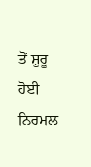ਤੋਂ ਸ਼ੁਰੂ ਹੋਈ ਨਿਰਮਲ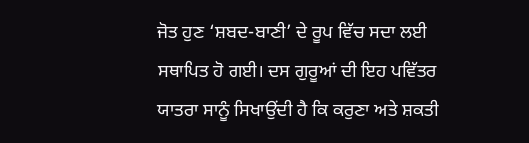ਜੋਤ ਹੁਣ ‘ਸ਼ਬਦ-ਬਾਣੀ’ ਦੇ ਰੂਪ ਵਿੱਚ ਸਦਾ ਲਈ ਸਥਾਪਿਤ ਹੋ ਗਈ। ਦਸ ਗੁਰੂਆਂ ਦੀ ਇਹ ਪਵਿੱਤਰ ਯਾਤਰਾ ਸਾਨੂੰ ਸਿਖਾਉਂਦੀ ਹੈ ਕਿ ਕਰੁਣਾ ਅਤੇ ਸ਼ਕਤੀ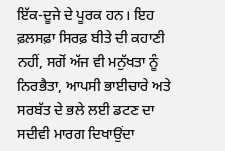ਇੱਕ-ਦੂਜੇ ਦੇ ਪੂਰਕ ਹਨ। ਇਹ ਫ਼ਲਸਫ਼ਾ ਸਿਰਫ਼ ਬੀਤੇ ਦੀ ਕਹਾਣੀ ਨਹੀਂ, ਸਗੋਂ ਅੱਜ ਵੀ ਮਨੁੱਖਤਾ ਨੂੰ ਨਿਰਭੈਤਾ, ਆਪਸੀ ਭਾਈਚਾਰੇ ਅਤੇ ਸਰਬੱਤ ਦੇ ਭਲੇ ਲਈ ਡਟਣ ਦਾ ਸਦੀਵੀ ਮਾਰਗ ਦਿਖਾਉਂਦਾ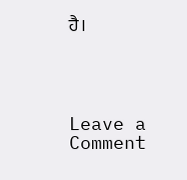ਹੈ।




Leave a Comment